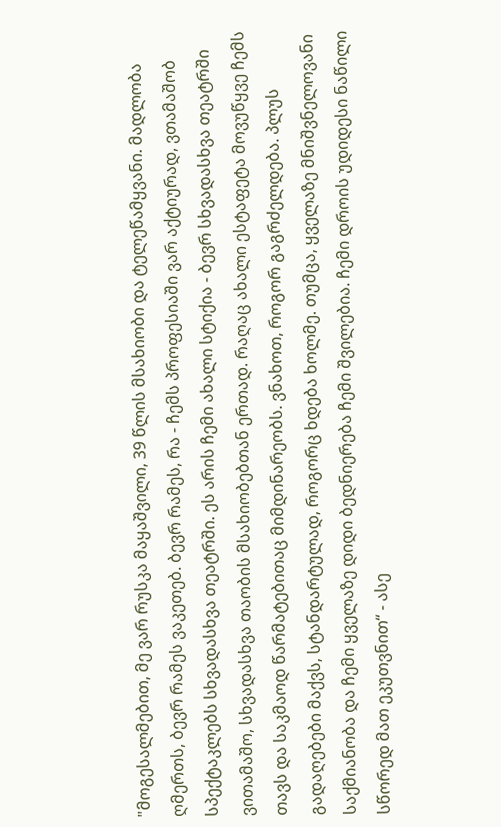"მოგესალმებით, მე ვარ რუსკა მაყაშვილი, 39 წლის მსახიობი და ტელეწამყვანი. მადლობა ღმერთს, ბევრ რამეს ვაკეთებ. ბევრ რამეს, რა - ჩემს პროფესიაში ვარ აქტიურად, ვთამაშობ სპექტაკლებს სხვადასხვა თეატრში. ეს არის ჩემი ახალი სტიქია - ბევრ სხვადასხვა თეატრში ვითამაშო, სხვადასხვა თაობის მსახიობებთან ერთად. რაღაც ახალი ესტაფეტა მოვუწყვე ჩემს თავს და საკმაოდ წარმატებითაც მიმდინარეობს. ვნახოთ, როგორ გაგრძელდება. პლუს გადაღებები მაქვს, სტანდარტულად, როგორც ხდება ხოლმე. თუმცა, ყველაზე მნიშვნელოვანი საქმიანობა და ჩემი ყველაზე დიდი ბედნიერება ჩემი შვილებია. ჩემი დროის უდიდესი ნაწილი სწორედ მათ ეკუთვნით“ - ასე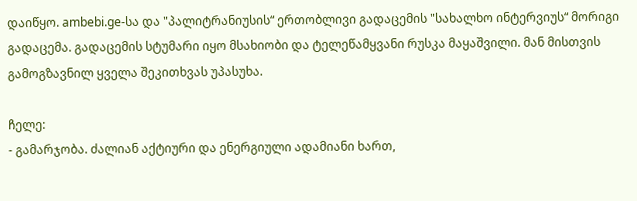დაიწყო. ambebi.ge-სა და "პალიტრანიუსის“ ერთობლივი გადაცემის "სახალხო ინტერვიუს“ მორიგი გადაცემა. გადაცემის სტუმარი იყო მსახიობი და ტელეწამყვანი რუსკა მაყაშვილი. მან მისთვის გამოგზავნილ ყველა შეკითხვას უპასუხა.

ჩელე:
- გამარჯობა. ძალიან აქტიური და ენერგიული ადამიანი ხართ,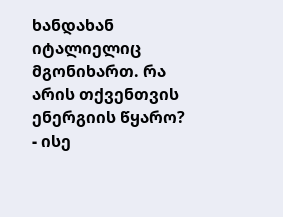ხანდახან იტალიელიც მგონიხართ. რა არის თქვენთვის ენერგიის წყარო?
- ისე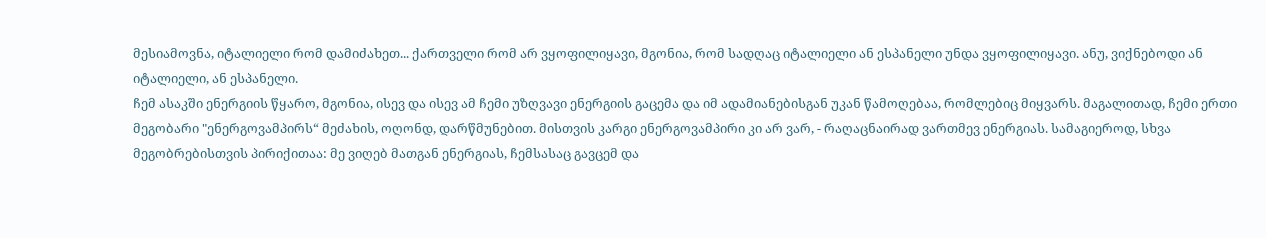მესიამოვნა, იტალიელი რომ დამიძახეთ... ქართველი რომ არ ვყოფილიყავი, მგონია, რომ სადღაც იტალიელი ან ესპანელი უნდა ვყოფილიყავი. ანუ, ვიქნებოდი ან იტალიელი, ან ესპანელი.
ჩემ ასაკში ენერგიის წყარო, მგონია, ისევ და ისევ ამ ჩემი უზღვავი ენერგიის გაცემა და იმ ადამიანებისგან უკან წამოღებაა, რომლებიც მიყვარს. მაგალითად, ჩემი ერთი მეგობარი "ენერგოვამპირს“ მეძახის, ოღონდ, დარწმუნებით. მისთვის კარგი ენერგოვამპირი კი არ ვარ, - რაღაცნაირად ვართმევ ენერგიას. სამაგიეროდ, სხვა მეგობრებისთვის პირიქითაა: მე ვიღებ მათგან ენერგიას, ჩემსასაც გავცემ და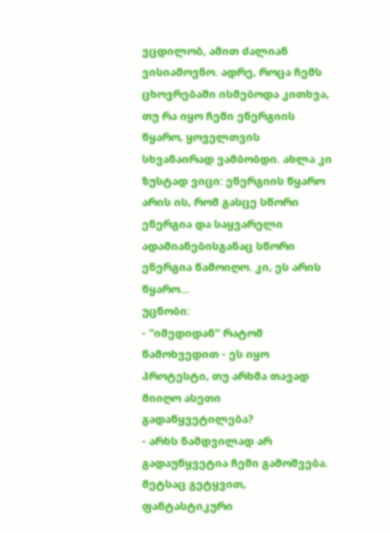ვცდილობ, ამით ძალიან ვისიამოვნო. ადრე, როცა ჩემს ცხოვრებაში ისმებოდა კითხვა, თუ რა იყო ჩემი ენერგიის წყარო, ყოველთვის სხვანაირად ვამბობდი. ახლა კი ზუსტად ვიცი: ენერგიის წყარო არის ის, რომ გასცე სწორი ენერგია და საყვარელი ადამიანებისგანაც სწორი ენერგია წამოიღო. კი, ეს არის წყარო...
უცნობი:
- "იმედიდან“ რატომ წამოხვედით - ეს იყო პროტესტი, თუ არხმა თავად მიიღო ასეთი გადაწყვეტილება?
- არხს ნამდვილად არ გადაუწყვეტია ჩემი გამოშვება. მეტსაც გეტყვით, ფანტასტიკური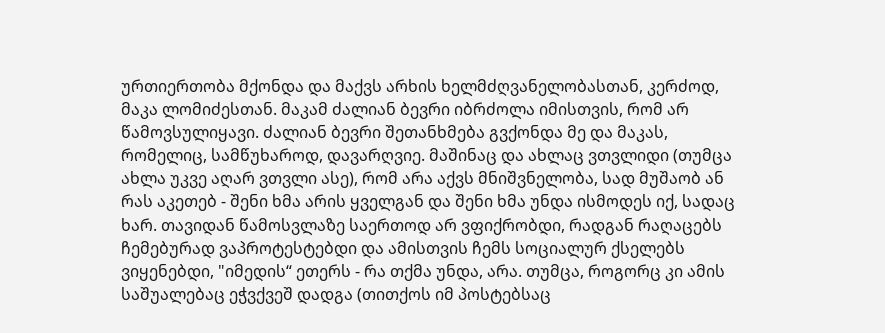ურთიერთობა მქონდა და მაქვს არხის ხელმძღვანელობასთან, კერძოდ, მაკა ლომიძესთან. მაკამ ძალიან ბევრი იბრძოლა იმისთვის, რომ არ წამოვსულიყავი. ძალიან ბევრი შეთანხმება გვქონდა მე და მაკას, რომელიც, სამწუხაროდ, დავარღვიე. მაშინაც და ახლაც ვთვლიდი (თუმცა ახლა უკვე აღარ ვთვლი ასე), რომ არა აქვს მნიშვნელობა, სად მუშაობ ან რას აკეთებ - შენი ხმა არის ყველგან და შენი ხმა უნდა ისმოდეს იქ, სადაც ხარ. თავიდან წამოსვლაზე საერთოდ არ ვფიქრობდი, რადგან რაღაცებს ჩემებურად ვაპროტესტებდი და ამისთვის ჩემს სოციალურ ქსელებს ვიყენებდი, "იმედის“ ეთერს - რა თქმა უნდა, არა. თუმცა, როგორც კი ამის საშუალებაც ეჭვქვეშ დადგა (თითქოს იმ პოსტებსაც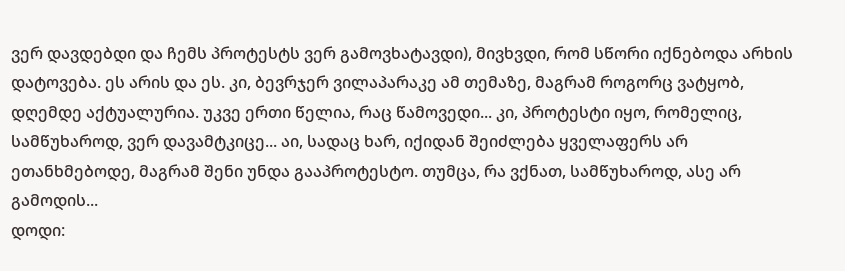ვერ დავდებდი და ჩემს პროტესტს ვერ გამოვხატავდი), მივხვდი, რომ სწორი იქნებოდა არხის დატოვება. ეს არის და ეს. კი, ბევრჯერ ვილაპარაკე ამ თემაზე, მაგრამ როგორც ვატყობ, დღემდე აქტუალურია. უკვე ერთი წელია, რაც წამოვედი... კი, პროტესტი იყო, რომელიც, სამწუხაროდ, ვერ დავამტკიცე... აი, სადაც ხარ, იქიდან შეიძლება ყველაფერს არ ეთანხმებოდე, მაგრამ შენი უნდა გააპროტესტო. თუმცა, რა ვქნათ, სამწუხაროდ, ასე არ გამოდის...
დოდი: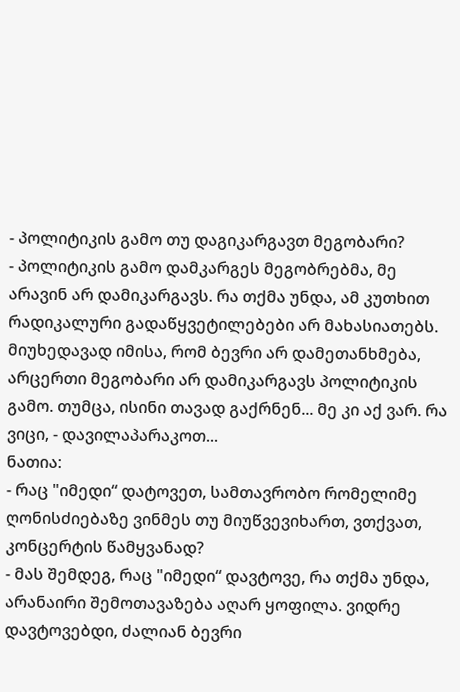- პოლიტიკის გამო თუ დაგიკარგავთ მეგობარი?
- პოლიტიკის გამო დამკარგეს მეგობრებმა, მე არავინ არ დამიკარგავს. რა თქმა უნდა, ამ კუთხით რადიკალური გადაწყვეტილებები არ მახასიათებს. მიუხედავად იმისა, რომ ბევრი არ დამეთანხმება, არცერთი მეგობარი არ დამიკარგავს პოლიტიკის გამო. თუმცა, ისინი თავად გაქრნენ... მე კი აქ ვარ. რა ვიცი, - დავილაპარაკოთ...
ნათია:
- რაც "იმედი“ დატოვეთ, სამთავრობო რომელიმე ღონისძიებაზე ვინმეს თუ მიუწვევიხართ, ვთქვათ, კონცერტის წამყვანად?
- მას შემდეგ, რაც "იმედი“ დავტოვე, რა თქმა უნდა, არანაირი შემოთავაზება აღარ ყოფილა. ვიდრე დავტოვებდი, ძალიან ბევრი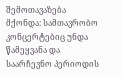შემოთავაზება მქონდა: სამთავრობო კონცერტებიც უნდა წამეყვანა და საარჩევნო პერიოდის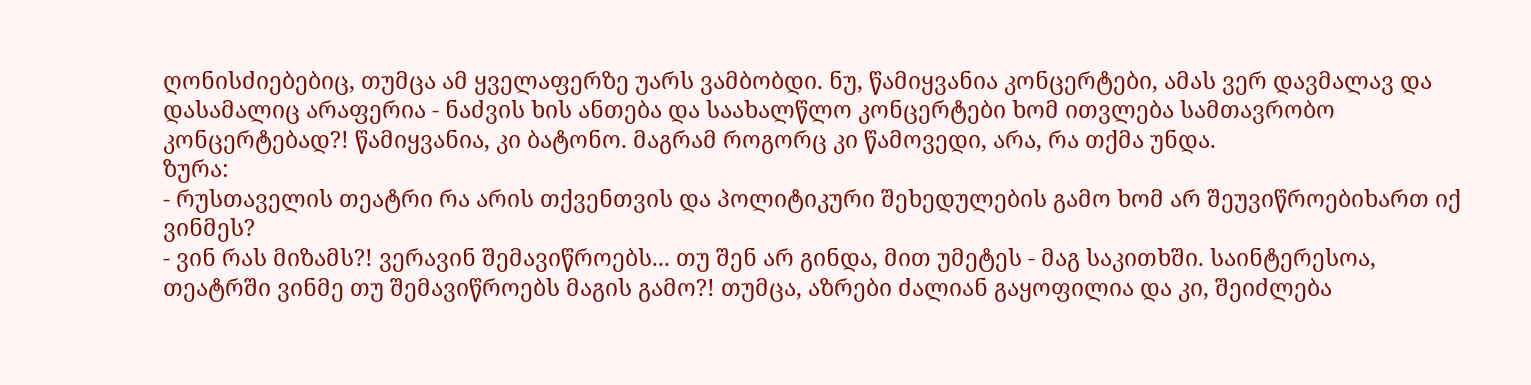ღონისძიებებიც, თუმცა ამ ყველაფერზე უარს ვამბობდი. ნუ, წამიყვანია კონცერტები, ამას ვერ დავმალავ და დასამალიც არაფერია - ნაძვის ხის ანთება და საახალწლო კონცერტები ხომ ითვლება სამთავრობო კონცერტებად?! წამიყვანია, კი ბატონო. მაგრამ როგორც კი წამოვედი, არა, რა თქმა უნდა.
ზურა:
- რუსთაველის თეატრი რა არის თქვენთვის და პოლიტიკური შეხედულების გამო ხომ არ შეუვიწროებიხართ იქ ვინმეს?
- ვინ რას მიზამს?! ვერავინ შემავიწროებს... თუ შენ არ გინდა, მით უმეტეს - მაგ საკითხში. საინტერესოა, თეატრში ვინმე თუ შემავიწროებს მაგის გამო?! თუმცა, აზრები ძალიან გაყოფილია და კი, შეიძლება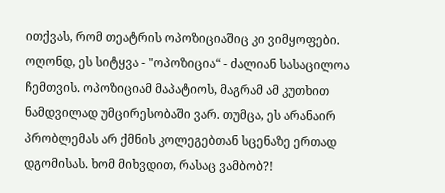ითქვას, რომ თეატრის ოპოზიციაშიც კი ვიმყოფები. ოღონდ, ეს სიტყვა - "ოპოზიცია“ - ძალიან სასაცილოა ჩემთვის. ოპოზიციამ მაპატიოს, მაგრამ ამ კუთხით ნამდვილად უმცირესობაში ვარ. თუმცა, ეს არანაირ პრობლემას არ ქმნის კოლეგებთან სცენაზე ერთად დგომისას. ხომ მიხვდით, რასაც ვამბობ?!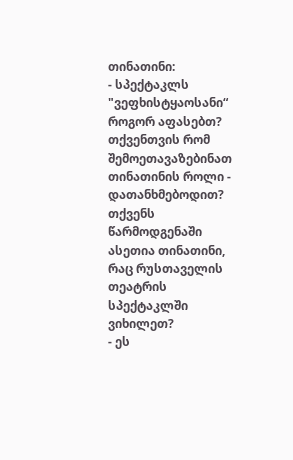თინათინი:
- სპექტაკლს "ვეფხისტყაოსანი“ როგორ აფასებთ? თქვენთვის რომ შემოეთავაზებინათ თინათინის როლი - დათანხმებოდით? თქვენს წარმოდგენაში ასეთია თინათინი, რაც რუსთაველის თეატრის სპექტაკლში ვიხილეთ?
- ეს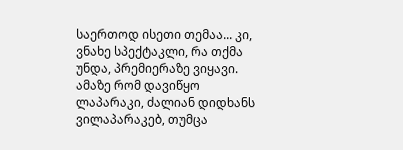საერთოდ ისეთი თემაა... კი, ვნახე სპექტაკლი, რა თქმა უნდა, პრემიერაზე ვიყავი. ამაზე რომ დავიწყო ლაპარაკი, ძალიან დიდხანს ვილაპარაკებ, თუმცა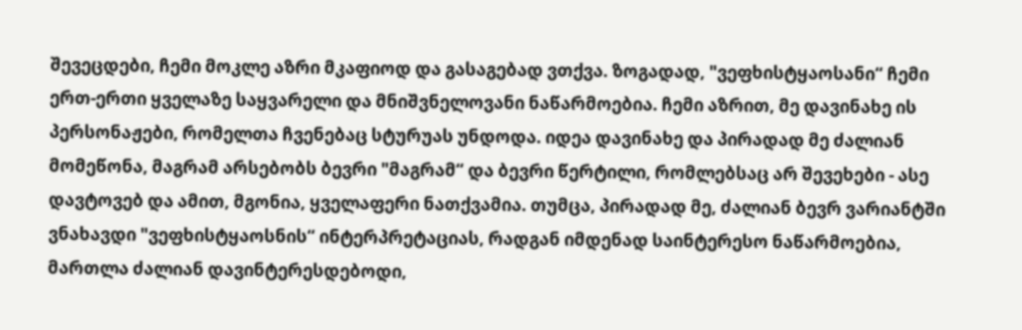შევეცდები, ჩემი მოკლე აზრი მკაფიოდ და გასაგებად ვთქვა. ზოგადად, "ვეფხისტყაოსანი“ ჩემი ერთ-ერთი ყველაზე საყვარელი და მნიშვნელოვანი ნაწარმოებია. ჩემი აზრით, მე დავინახე ის პერსონაჟები, რომელთა ჩვენებაც სტურუას უნდოდა. იდეა დავინახე და პირადად მე ძალიან მომეწონა, მაგრამ არსებობს ბევრი "მაგრამ“ და ბევრი წერტილი, რომლებსაც არ შევეხები - ასე დავტოვებ და ამით, მგონია, ყველაფერი ნათქვამია. თუმცა, პირადად მე, ძალიან ბევრ ვარიანტში ვნახავდი "ვეფხისტყაოსნის“ ინტერპრეტაციას, რადგან იმდენად საინტერესო ნაწარმოებია, მართლა ძალიან დავინტერესდებოდი,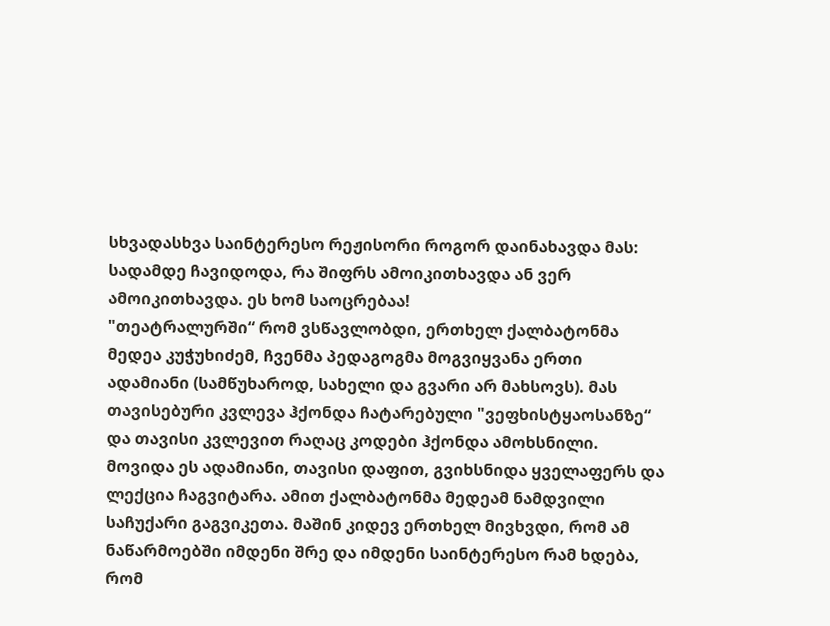სხვადასხვა საინტერესო რეჟისორი როგორ დაინახავდა მას: სადამდე ჩავიდოდა, რა შიფრს ამოიკითხავდა ან ვერ ამოიკითხავდა. ეს ხომ საოცრებაა!
"თეატრალურში“ რომ ვსწავლობდი, ერთხელ ქალბატონმა მედეა კუჭუხიძემ, ჩვენმა პედაგოგმა მოგვიყვანა ერთი ადამიანი (სამწუხაროდ, სახელი და გვარი არ მახსოვს). მას თავისებური კვლევა ჰქონდა ჩატარებული "ვეფხისტყაოსანზე“ და თავისი კვლევით რაღაც კოდები ჰქონდა ამოხსნილი. მოვიდა ეს ადამიანი, თავისი დაფით, გვიხსნიდა ყველაფერს და ლექცია ჩაგვიტარა. ამით ქალბატონმა მედეამ ნამდვილი საჩუქარი გაგვიკეთა. მაშინ კიდევ ერთხელ მივხვდი, რომ ამ ნაწარმოებში იმდენი შრე და იმდენი საინტერესო რამ ხდება, რომ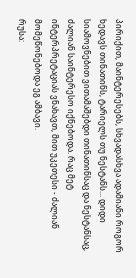პირიქით, მაინტერესებს, სხვადასხვა ადამიანი როგორ ხედავს თინათინს, ტარიელს თუ ნესტანს... დიდი სიამოვნებით ვითამაშებდი თინათინსაც და ნესტანსაც, ძალიან საინტერესო იქნებოდა. რაც მეტ ინტერპრეტაციას ვნახავთ, მით უკეთესი - ძალიან მომეწონებოდა ეგ ამბავი.
რუსა: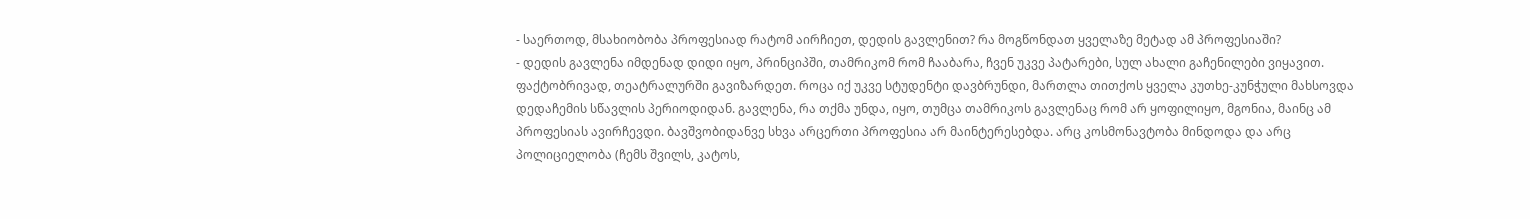- საერთოდ, მსახიობობა პროფესიად რატომ აირჩიეთ, დედის გავლენით? რა მოგწონდათ ყველაზე მეტად ამ პროფესიაში?
- დედის გავლენა იმდენად დიდი იყო, პრინციპში, თამრიკომ რომ ჩააბარა, ჩვენ უკვე პატარები, სულ ახალი გაჩენილები ვიყავით. ფაქტობრივად, თეატრალურში გავიზარდეთ. როცა იქ უკვე სტუდენტი დავბრუნდი, მართლა თითქოს ყველა კუთხე-კუნჭული მახსოვდა დედაჩემის სწავლის პერიოდიდან. გავლენა, რა თქმა უნდა, იყო, თუმცა თამრიკოს გავლენაც რომ არ ყოფილიყო, მგონია, მაინც ამ პროფესიას ავირჩევდი. ბავშვობიდანვე სხვა არცერთი პროფესია არ მაინტერესებდა. არც კოსმონავტობა მინდოდა და არც პოლიციელობა (ჩემს შვილს, კატოს,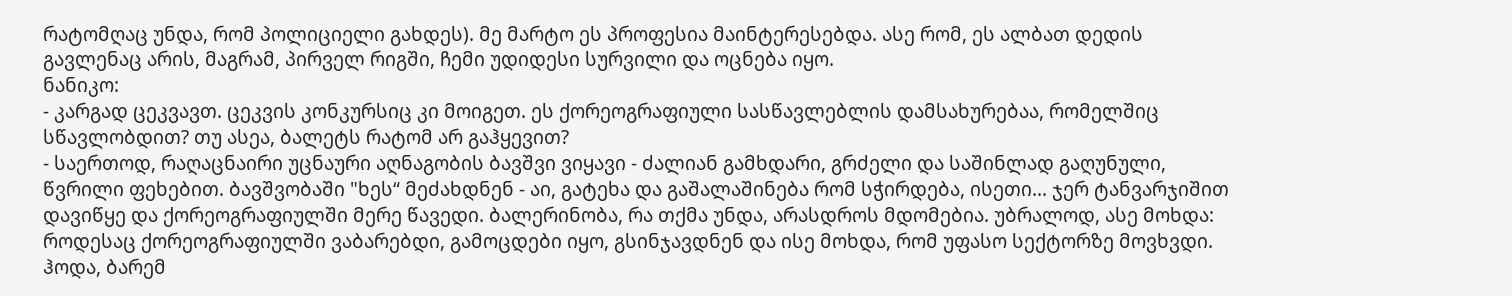რატომღაც უნდა, რომ პოლიციელი გახდეს). მე მარტო ეს პროფესია მაინტერესებდა. ასე რომ, ეს ალბათ დედის გავლენაც არის, მაგრამ, პირველ რიგში, ჩემი უდიდესი სურვილი და ოცნება იყო.
ნანიკო:
- კარგად ცეკვავთ. ცეკვის კონკურსიც კი მოიგეთ. ეს ქორეოგრაფიული სასწავლებლის დამსახურებაა, რომელშიც სწავლობდით? თუ ასეა, ბალეტს რატომ არ გაჰყევით?
- საერთოდ, რაღაცნაირი უცნაური აღნაგობის ბავშვი ვიყავი - ძალიან გამხდარი, გრძელი და საშინლად გაღუნული, წვრილი ფეხებით. ბავშვობაში "ხეს“ მეძახდნენ - აი, გატეხა და გაშალაშინება რომ სჭირდება, ისეთი... ჯერ ტანვარჯიშით დავიწყე და ქორეოგრაფიულში მერე წავედი. ბალერინობა, რა თქმა უნდა, არასდროს მდომებია. უბრალოდ, ასე მოხდა: როდესაც ქორეოგრაფიულში ვაბარებდი, გამოცდები იყო, გსინჯავდნენ და ისე მოხდა, რომ უფასო სექტორზე მოვხვდი. ჰოდა, ბარემ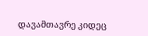დავამთავრე კიდეც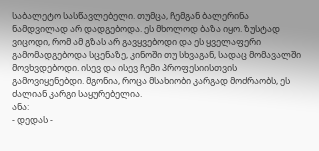საბალეტო სასწავლებელი. თუმცა, ჩემგან ბალერინა ნამდვილად არ დადგებოდა. ეს მხოლოდ ბაზა იყო. ზუსტად ვიცოდი, რომ ამ გზას არ გავყვებოდი და ეს ყველაფერი გამომადგებოდა სცენაზე, კინოში თუ სხვაგან, სადაც მომავალში მოვხვდებოდი. ისევ და ისევ ჩემი პროფესიისთვის გამოვიყენებდი. მგონია, როცა მსახიობი კარგად მოძრაობს, ეს ძალიან კარგი საყურებელია.
ანა:
- დედას -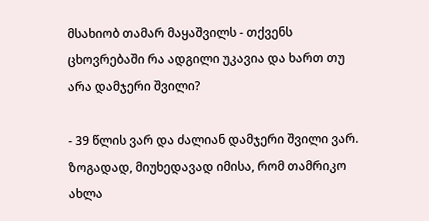მსახიობ თამარ მაყაშვილს - თქვენს ცხოვრებაში რა ადგილი უკავია და ხართ თუ არა დამჯერი შვილი?

- 39 წლის ვარ და ძალიან დამჯერი შვილი ვარ. ზოგადად, მიუხედავად იმისა, რომ თამრიკო ახლა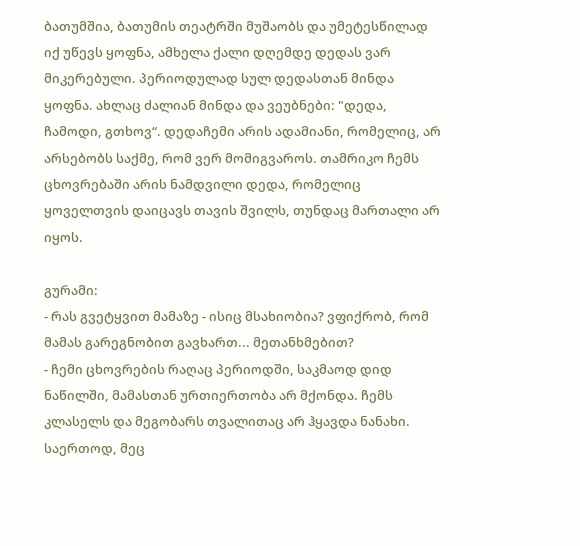ბათუმშია, ბათუმის თეატრში მუშაობს და უმეტესწილად იქ უწევს ყოფნა, ამხელა ქალი დღემდე დედას ვარ მიკერებული. პერიოდულად სულ დედასთან მინდა ყოფნა. ახლაც ძალიან მინდა და ვეუბნები: "დედა, ჩამოდი, გთხოვ“. დედაჩემი არის ადამიანი, რომელიც, არ არსებობს საქმე, რომ ვერ მომიგვაროს. თამრიკო ჩემს ცხოვრებაში არის ნამდვილი დედა, რომელიც ყოველთვის დაიცავს თავის შვილს, თუნდაც მართალი არ იყოს.

გურამი:
- რას გვეტყვით მამაზე - ისიც მსახიობია? ვფიქრობ, რომ მამას გარეგნობით გავხართ... მეთანხმებით?
- ჩემი ცხოვრების რაღაც პერიოდში, საკმაოდ დიდ ნაწილში, მამასთან ურთიერთობა არ მქონდა. ჩემს კლასელს და მეგობარს თვალითაც არ ჰყავდა ნანახი. საერთოდ, მეც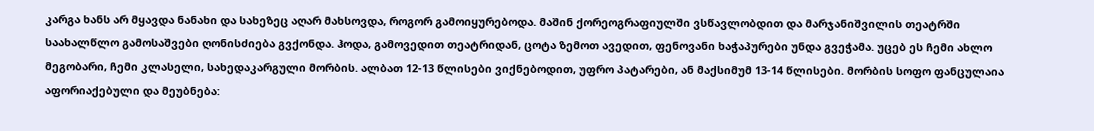კარგა ხანს არ მყავდა ნანახი და სახეზეც აღარ მახსოვდა, როგორ გამოიყურებოდა. მაშინ ქორეოგრაფიულში ვსწავლობდით და მარჯანიშვილის თეატრში საახალწლო გამოსაშვები ღონისძიება გვქონდა. ჰოდა, გამოვედით თეატრიდან, ცოტა ზემოთ ავედით, ფენოვანი ხაჭაპურები უნდა გვეჭამა. უცებ ეს ჩემი ახლო მეგობარი, ჩემი კლასელი, სახედაკარგული მორბის. ალბათ 12-13 წლისები ვიქნებოდით, უფრო პატარები, ან მაქსიმუმ 13-14 წლისები. მორბის სოფო ფანცულაია აფორიაქებული და მეუბნება: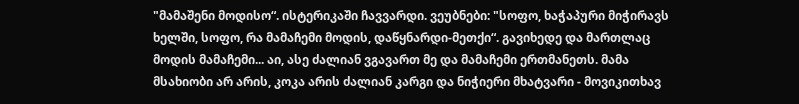"მამაშენი მოდისო“. ისტერიკაში ჩავვარდი. ვეუბნები: "სოფო, ხაჭაპური მიჭირავს ხელში, სოფო, რა მამაჩემი მოდის, დაწყნარდი-მეთქი“. გავიხედე და მართლაც მოდის მამაჩემი... აი, ასე ძალიან ვგავართ მე და მამაჩემი ერთმანეთს. მამა მსახიობი არ არის, კოკა არის ძალიან კარგი და ნიჭიერი მხატვარი - მოვიკითხავ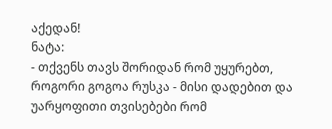აქედან!
ნატა:
- თქვენს თავს შორიდან რომ უყურებთ, როგორი გოგოა რუსკა - მისი დადებით და უარყოფითი თვისებები რომ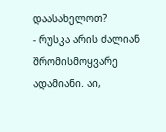დაასახელოთ?
- რუსკა არის ძალიან შრომისმოყვარე ადამიანი. აი,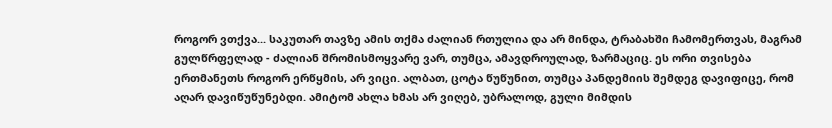როგორ ვთქვა... საკუთარ თავზე ამის თქმა ძალიან რთულია და არ მინდა, ტრაბახში ჩამომერთვას, მაგრამ გულწრფელად - ძალიან შრომისმოყვარე ვარ, თუმცა, ამავდროულად, ზარმაციც. ეს ორი თვისება ერთმანეთს როგორ ერწყმის, არ ვიცი. ალბათ, ცოტა წუწუნით, თუმცა პანდემიის შემდეგ დავიფიცე, რომ აღარ დავიწუწუნებდი. ამიტომ ახლა ხმას არ ვიღებ, უბრალოდ, გული მიმდის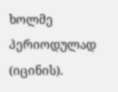ხოლმე პერიოდულად (იცინის).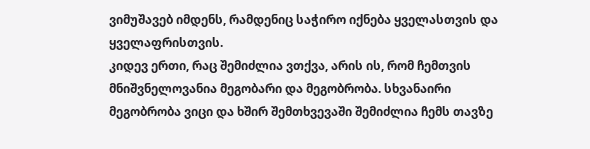ვიმუშავებ იმდენს, რამდენიც საჭირო იქნება ყველასთვის და ყველაფრისთვის.
კიდევ ერთი, რაც შემიძლია ვთქვა, არის ის, რომ ჩემთვის მნიშვნელოვანია მეგობარი და მეგობრობა. სხვანაირი მეგობრობა ვიცი და ხშირ შემთხვევაში შემიძლია ჩემს თავზე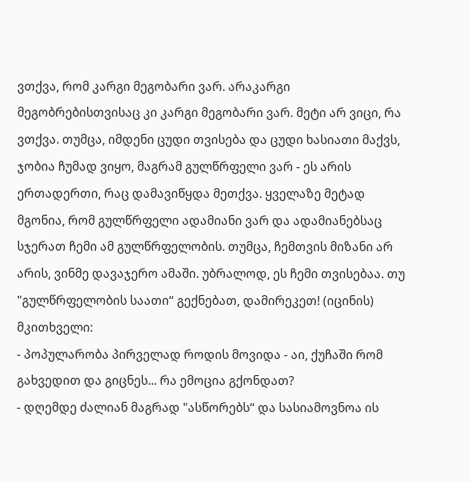ვთქვა, რომ კარგი მეგობარი ვარ. არაკარგი მეგობრებისთვისაც კი კარგი მეგობარი ვარ. მეტი არ ვიცი, რა ვთქვა. თუმცა, იმდენი ცუდი თვისება და ცუდი ხასიათი მაქვს, ჯობია ჩუმად ვიყო, მაგრამ გულწრფელი ვარ - ეს არის ერთადერთი, რაც დამავიწყდა მეთქვა. ყველაზე მეტად მგონია, რომ გულწრფელი ადამიანი ვარ და ადამიანებსაც სჯერათ ჩემი ამ გულწრფელობის. თუმცა, ჩემთვის მიზანი არ არის, ვინმე დავაჯერო ამაში. უბრალოდ, ეს ჩემი თვისებაა. თუ "გულწრფელობის საათი“ გექნებათ, დამირეკეთ! (იცინის)
მკითხველი:
- პოპულარობა პირველად როდის მოვიდა - აი, ქუჩაში რომ გახვედით და გიცნეს... რა ემოცია გქონდათ?
- დღემდე ძალიან მაგრად "ასწორებს“ და სასიამოვნოა ის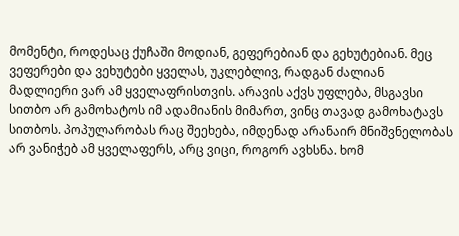მომენტი, როდესაც ქუჩაში მოდიან, გეფერებიან და გეხუტებიან. მეც ვეფერები და ვეხუტები ყველას, უკლებლივ, რადგან ძალიან მადლიერი ვარ ამ ყველაფრისთვის. არავის აქვს უფლება, მსგავსი სითბო არ გამოხატოს იმ ადამიანის მიმართ, ვინც თავად გამოხატავს სითბოს. პოპულარობას რაც შეეხება, იმდენად არანაირ მნიშვნელობას არ ვანიჭებ ამ ყველაფერს, არც ვიცი, როგორ ავხსნა. ხომ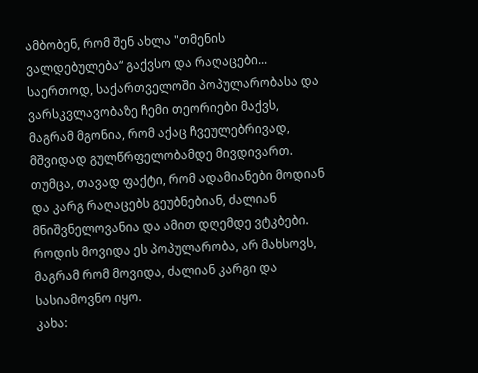ამბობენ, რომ შენ ახლა "თმენის ვალდებულება“ გაქვსო და რაღაცები... საერთოდ, საქართველოში პოპულარობასა და ვარსკვლავობაზე ჩემი თეორიები მაქვს, მაგრამ მგონია, რომ აქაც ჩვეულებრივად, მშვიდად გულწრფელობამდე მივდივართ. თუმცა, თავად ფაქტი, რომ ადამიანები მოდიან და კარგ რაღაცებს გეუბნებიან, ძალიან მნიშვნელოვანია და ამით დღემდე ვტკბები. როდის მოვიდა ეს პოპულარობა, არ მახსოვს, მაგრამ რომ მოვიდა, ძალიან კარგი და სასიამოვნო იყო.
კახა: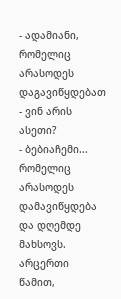- ადამიანი, რომელიც არასოდეს დაგავიწყდებათ - ვინ არის ასეთი?
- ბებიაჩემი... რომელიც არასოდეს დამავიწყდება და დღემდე მახსოვს. არცერთი წამით,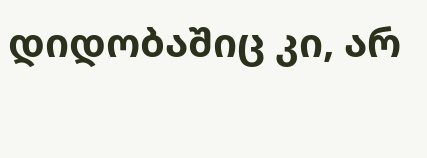დიდობაშიც კი, არ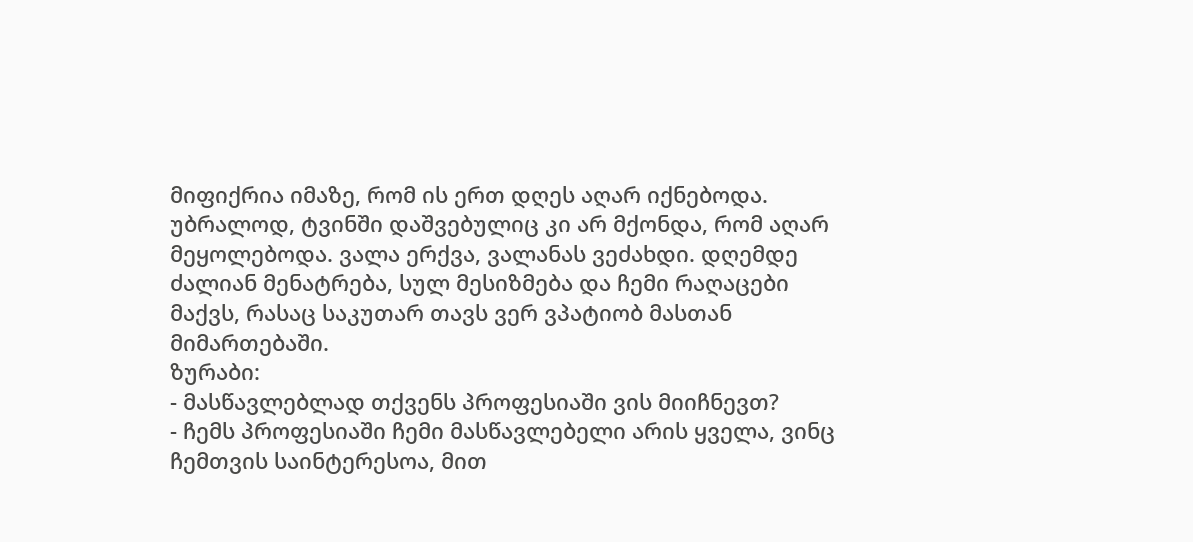მიფიქრია იმაზე, რომ ის ერთ დღეს აღარ იქნებოდა. უბრალოდ, ტვინში დაშვებულიც კი არ მქონდა, რომ აღარ მეყოლებოდა. ვალა ერქვა, ვალანას ვეძახდი. დღემდე ძალიან მენატრება, სულ მესიზმება და ჩემი რაღაცები მაქვს, რასაც საკუთარ თავს ვერ ვპატიობ მასთან მიმართებაში.
ზურაბი:
- მასწავლებლად თქვენს პროფესიაში ვის მიიჩნევთ?
- ჩემს პროფესიაში ჩემი მასწავლებელი არის ყველა, ვინც ჩემთვის საინტერესოა, მით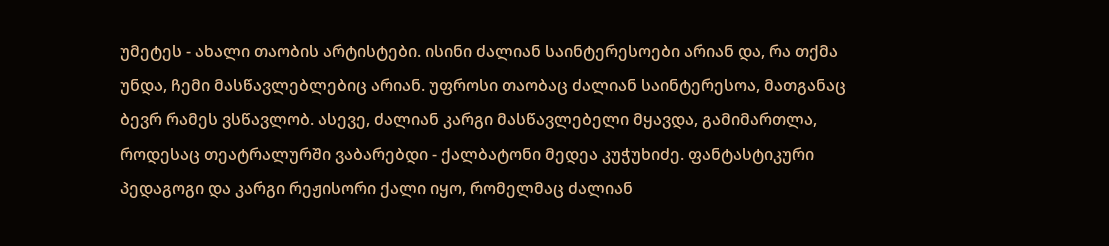უმეტეს - ახალი თაობის არტისტები. ისინი ძალიან საინტერესოები არიან და, რა თქმა უნდა, ჩემი მასწავლებლებიც არიან. უფროსი თაობაც ძალიან საინტერესოა, მათგანაც ბევრ რამეს ვსწავლობ. ასევე, ძალიან კარგი მასწავლებელი მყავდა, გამიმართლა, როდესაც თეატრალურში ვაბარებდი - ქალბატონი მედეა კუჭუხიძე. ფანტასტიკური პედაგოგი და კარგი რეჟისორი ქალი იყო, რომელმაც ძალიან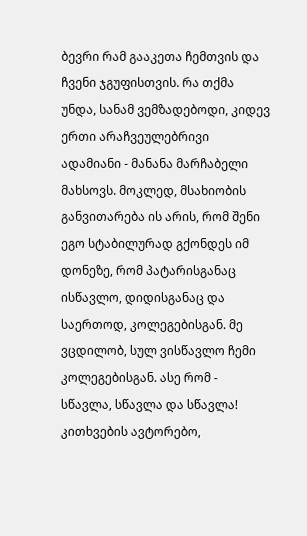ბევრი რამ გააკეთა ჩემთვის და ჩვენი ჯგუფისთვის. რა თქმა უნდა, სანამ ვემზადებოდი, კიდევ ერთი არაჩვეულებრივი ადამიანი - მანანა მარჩაბელი მახსოვს. მოკლედ, მსახიობის განვითარება ის არის, რომ შენი ეგო სტაბილურად გქონდეს იმ დონეზე, რომ პატარისგანაც ისწავლო, დიდისგანაც და საერთოდ, კოლეგებისგან. მე ვცდილობ, სულ ვისწავლო ჩემი კოლეგებისგან. ასე რომ - სწავლა, სწავლა და სწავლა!
კითხვების ავტორებო,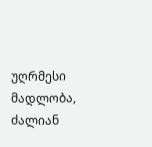უღრმესი მადლობა, ძალიან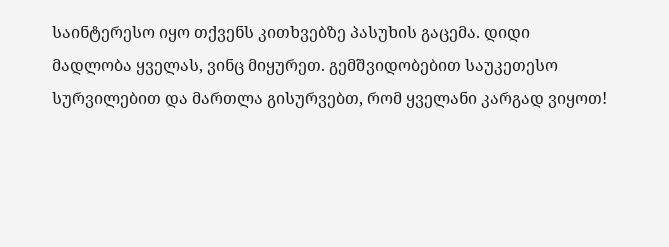საინტერესო იყო თქვენს კითხვებზე პასუხის გაცემა. დიდი მადლობა ყველას, ვინც მიყურეთ. გემშვიდობებით საუკეთესო სურვილებით და მართლა გისურვებთ, რომ ყველანი კარგად ვიყოთ!